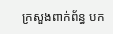ក្រសួងពាក់ព័ន្ធ បក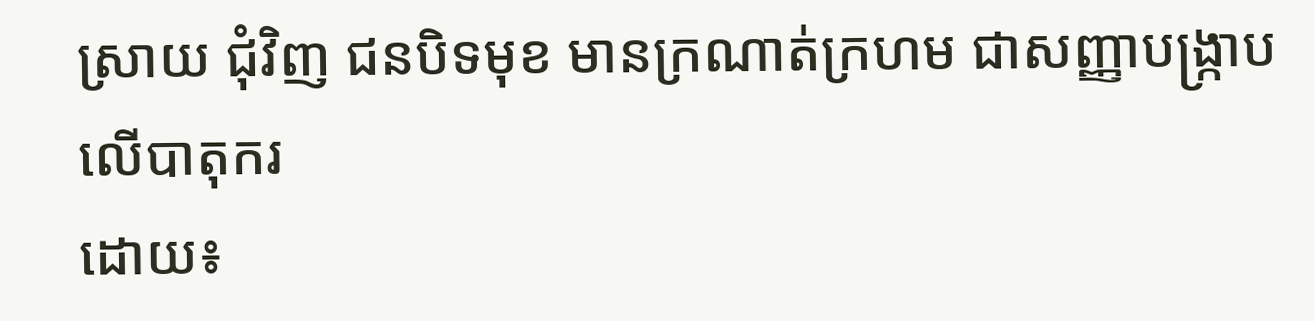ស្រាយ ជុំវិញ ជនបិទមុខ មានក្រណាត់ក្រហម ជាសញ្ញាបង្ក្រាប លើបាតុករ
ដោយ៖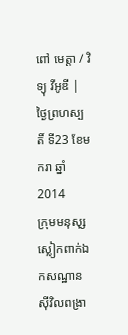ពៅ មេត្ដា / វិទ្យុ វីអូឌី | ថ្ងៃព្រហស្បតិ៍ ទី23 ខែមករា ឆ្នាំ2014
ក្រុមមនុសុ្សស្លៀកពាក់ឯកសណ្ឋានស៊ីវិលពង្រា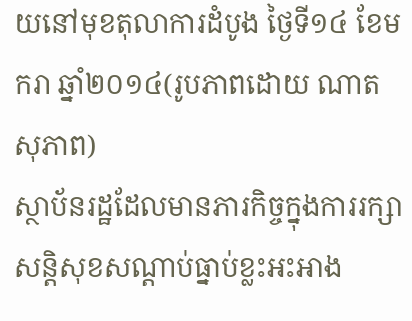យនៅមុខតុលាការដំបូង ថ្ងៃទី១៤ ខែមករា ឆ្នាំ២០១៤(រូបភាពដោយ ណាត សុភាព)
ស្ថាប័នរដ្ឋដែលមានភារកិច្ចក្នុងការរក្សាសន្តិសុខសណ្តាប់ធ្នាប់ខ្លះអះអាង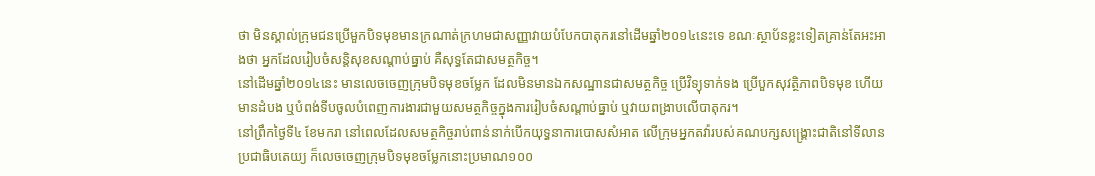ថា មិនស្គាល់ក្រុមជនប្រើមួកបិទមុខមានក្រណាត់ក្រហមជាសញ្ញាវាយបំបែកបាតុករនៅដើមឆ្នាំ២០១៤នេះទេ ខណៈស្ថាប័នខ្លះទៀតគ្រាន់តែអះអាងថា អ្នកដែលរៀបចំសន្តិសុខសណ្តាប់ធ្នាប់ គឺសុទ្ធតែជាសមត្ថកិច្ច។
នៅដើមឆ្នាំ២០១៤នេះ មានលេចចេញក្រុមបិទមុខចម្លែក ដែលមិនមានឯកសណ្ឋានជាសមត្ថកិច្ច ប្រើវិទ្យុទាក់ទង ប្រើបួកសុវត្ថិភាពបិទមុខ ហើយមានដំបង ឬបំពង់ទីបចូលបំពេញការងារជាមួយសមត្ថកិច្ចក្នុងការរៀបចំសណ្តាប់ធ្នាប់ ឬវាយពង្រាបលើបាតុករ។
នៅព្រឹកថ្ងៃទី៤ ខែមករា នៅពេលដែលសមត្ថកិច្ចរាប់ពាន់នាក់បើកយុទ្ធនាការបោសសំអាត លើក្រុមអ្នកតវ៉ារបស់គណបក្សសង្គ្រោះជាតិនៅទីលានប្រជាធិបតេយ្យ ក៏លេចចេញក្រុមបិទមុខចម្លែកនោះប្រមាណ១០០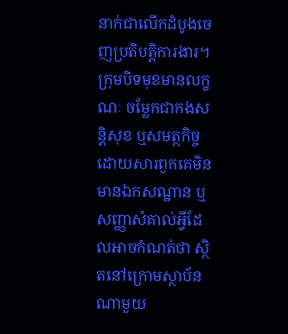នាក់ជាលើកដំបូងចេញប្រតិបត្តិការងារ។ ក្រុមបិទមុខមានលក្ខណៈ ចម្លែកជាកងសន្តិសុខ ឬសមត្ថកិច្ចដោយសារពួកគេមិនមានឯកសណ្ឋាន ឬសញ្ញាសំគាល់អ្វីដែលអាចកំណត់ថា ស្ថិតនៅក្រោមស្ថាប័នណាមួយ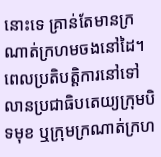នោះទេ គ្រាន់តែមានក្រណាត់ក្រហមចងនៅដៃ។
ពេលប្រតិបត្តិការនៅទៅលានប្រជាធិបតេយ្យក្រុមបិទមុខ ឬក្រុមក្រណាត់ក្រហ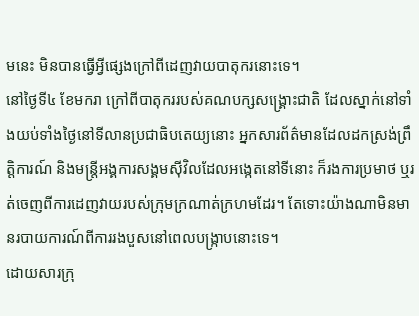មនេះ មិនបានធ្វើអ្វីផ្សេងក្រៅពីដេញវាយបាតុករនោះទេ។
នៅថ្ងៃទី៤ ខែមករា ក្រៅពីបាតុកររបស់គណបក្សសង្គ្រោះជាតិ ដែលស្នាក់នៅទាំងយប់ទាំងថ្ងៃនៅទីលានប្រជាធិបតេយ្យនោះ អ្នកសារព័ត៌មានដែលដកស្រង់ព្រឹត្តិការណ៍ និងមន្ត្រីអង្គការសង្គមស៊ីវិលដែលអង្កេតនៅទីនោះ ក៏រងការប្រមាថ ឬរត់ចេញពីការដេញវាយរបស់ក្រុមក្រណាត់ក្រហមដែរ។ តែទោះយ៉ាងណាមិនមានរបាយការណ៍ពីការរងបួសនៅពេលបង្ក្រាបនោះទេ។
ដោយសារក្រុ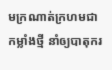មក្រណាត់ក្រហមជាកម្លាំងថ្មី នាំឲ្យបាតុករ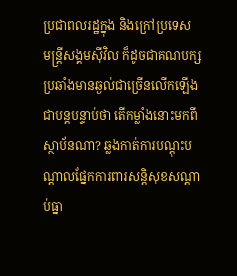ប្រជាពលរដ្ឋក្នុង និងក្រៅប្រទេស មន្ត្រីសង្គមស៊ីវិល ក៏ដូចជាគណបក្សប្រឆាំងមានឆ្ងល់ជាច្រើនលើកឡើងជាបន្តបន្ទាប់ថា តើកម្លាំងនោះមកពីស្ថាប័នណា? ឆ្លងកាត់ការបណ្តុះបណ្តាលផ្នែកការពារសន្តិសុខសណ្តាប់ធ្នា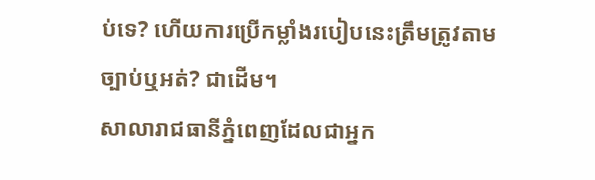ប់ទេ? ហើយការប្រើកម្លាំងរបៀបនេះត្រឹមត្រូវតាមច្បាប់ឬអត់? ជាដើម។
សាលារាជធានីភ្នំពេញដែលជាអ្នក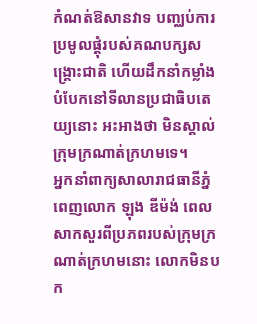កំណត់ឱសានវាទ បញ្ឈប់ការប្រមូលផ្តុំរបស់គណបក្សសង្គ្រោះជាតិ ហើយដឹកនាំកម្លាំងបំបែកនៅទីលានប្រជាធិបតេយ្យនោះ អះអាងថា មិនស្គាល់ក្រុមក្រណាត់ក្រហមទេ។
អ្នកនាំពាក្យសាលារាជធានីភ្នំពេញលោក ឡុង ឌីម៉ង់ ពេលសាកសួរពីប្រភពរបស់ក្រុមក្រណាត់ក្រហមនោះ លោកមិនបក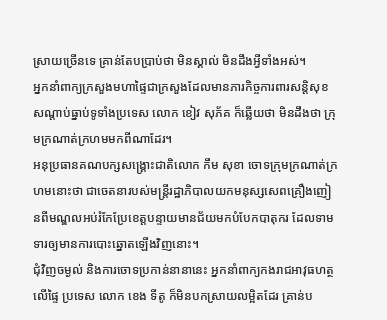ស្រាយច្រើនទេ គ្រាន់តែបប្រាប់ថា មិនស្គាល់ មិនដឹងអ្វីទាំងអស់។
អ្នកនាំពាក្យក្រសួងមហាផ្ទៃជាក្រសួងដែលមានភារកិច្ចការពារសន្តិសុខសណ្តាប់ធ្នាប់ទូទាំងប្រទេស លោក ខៀវ សុភ័គ ក៏ឆ្លើយថា មិនដឹងថា ក្រុមក្រណាត់ក្រហមមកពីណាដែរ។
អនុប្រធានគណបក្សសង្គ្រោះជាតិលោក កឹម សុខា ចោទក្រុមក្រណាត់ក្រហមនោះថា ជាចេតនារបស់មន្ត្រីរដ្ឋាភិបាលយកមនុស្សសេពគ្រឿងញៀនពីមណ្ឌលអប់រំកែប្រែខេត្តបន្ទាយមានជ័យមកបំបែកបាតុករ ដែលទាមទារឲ្យមានការបោះឆ្នោតឡើងវិញនោះ។
ជុំវិញចម្ងល់ និងការចោទប្រកាន់នានានេះ អ្នកនាំពាក្យកងរាជអាវុធហត្ថលើផ្ទៃ ប្រទេស លោក ខេង ទីតូ ក៏មិនបកស្រាយលម្អិតដែរ គ្រាន់ប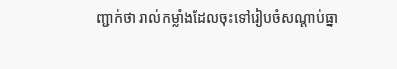ញ្ជាក់ថា រាល់កម្លាំងដែលចុះទៅរៀបចំសណ្តាប់ធ្នា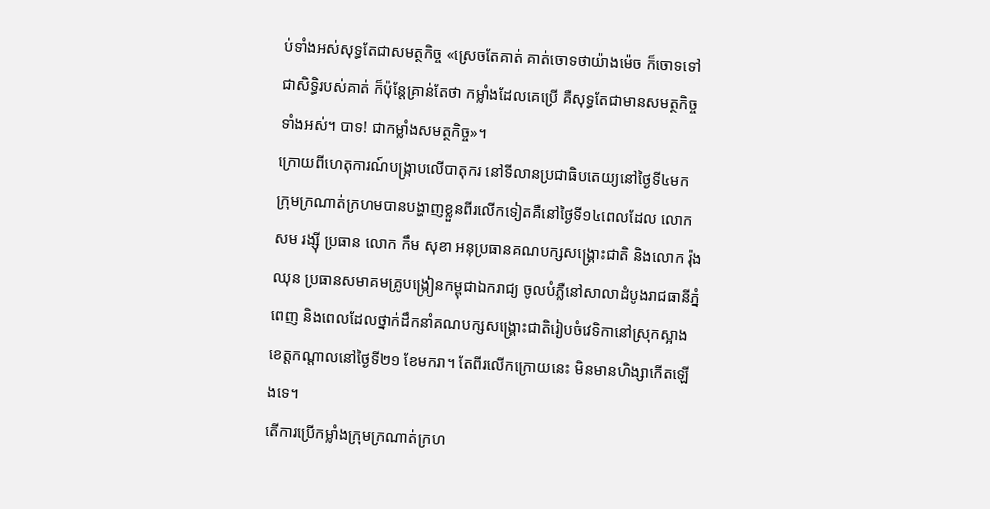ប់ទាំងអស់សុទ្ធតែជាសមត្ថកិច្ច «ស្រេចតែគាត់ គាត់ចោទថាយ៉ាងម៉េច ក៏ចោទទៅ ជាសិទ្ធិរបស់គាត់ ក៏ប៉ុន្តែគ្រាន់តែថា កម្លាំងដែលគេប្រើ គឺសុទ្ធតែជាមានសមត្ថកិច្ចទាំងអស់។ បាទ! ជាកម្លាំងសមត្ថកិច្ច»។
ក្រោយពីហេតុការណ៍បង្ក្រាបលើបាតុករ នៅទីលានប្រជាធិបតេយ្យនៅថ្ងៃទី៤មក ក្រុមក្រណាត់ក្រហមបានបង្ហាញខ្លួនពីរលើកទៀតគឺនៅថ្ងៃទី១៤ពេលដែល លោក សម រង្ស៊ី ប្រធាន លោក កឹម សុខា អនុប្រធានគណបក្សសង្គ្រោះជាតិ និងលោក រ៉ុង ឈុន ប្រធានសមាគមគ្រូបង្ក្រៀនកម្ពុជាឯករាជ្យ ចូលបំភ្លឺនៅសាលាដំបូងរាជធានីភ្នំពេញ និងពេលដែលថ្នាក់ដឹកនាំគណបក្សសង្គ្រោះជាតិរៀបចំវេទិកានៅស្រុកស្អាងខេត្តកណ្តាលនៅថ្ងៃទី២១ ខែមករា។ តែពីរលើកក្រោយនេះ មិនមានហិង្សាកើតឡើងទេ។
តើការប្រើកម្លាំងក្រុមក្រណាត់ក្រហ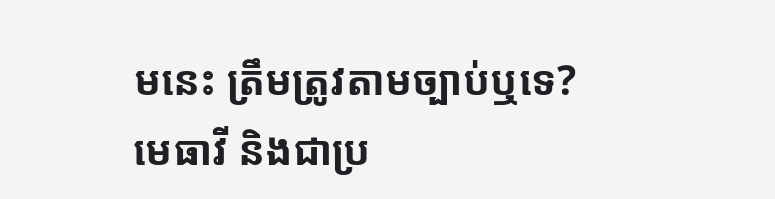មនេះ ត្រឹមត្រូវតាមច្បាប់ឬទេ?
មេធាវី និងជាប្រ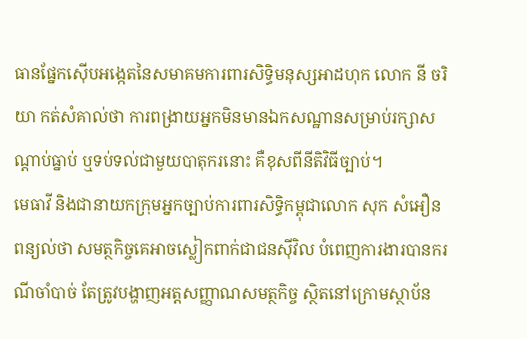ធានផ្នែកស៊ើបអង្កេតនៃសមាគមការពារសិទ្ធិមនុស្សអាដហុក លោក នី ចរិយា កត់សំគាល់ថា ការពង្រាយអ្នកមិនមានឯកសណ្ឋានសម្រាប់រក្សាសណ្តាប់ធ្នាប់ ឬទប់ទល់ជាមួយបាតុករនោះ គឺខុសពីនីតិវិធីច្បាប់។
មេធាវី និងជានាយកក្រុមអ្នកច្បាប់ការពារសិទ្ធិកម្ពុជាលោក សុក សំអឿន ពន្យល់ថា សមត្ថកិច្ចគេអាចស្លៀកពាក់ជាជនស៊ីវិល បំពេញការងារបានករណីចាំបាច់ តែត្រូវបង្ហាញអត្តសញ្ញាណសមត្ថកិច្ច ស្ថិតនៅក្រោមស្ថាប័ន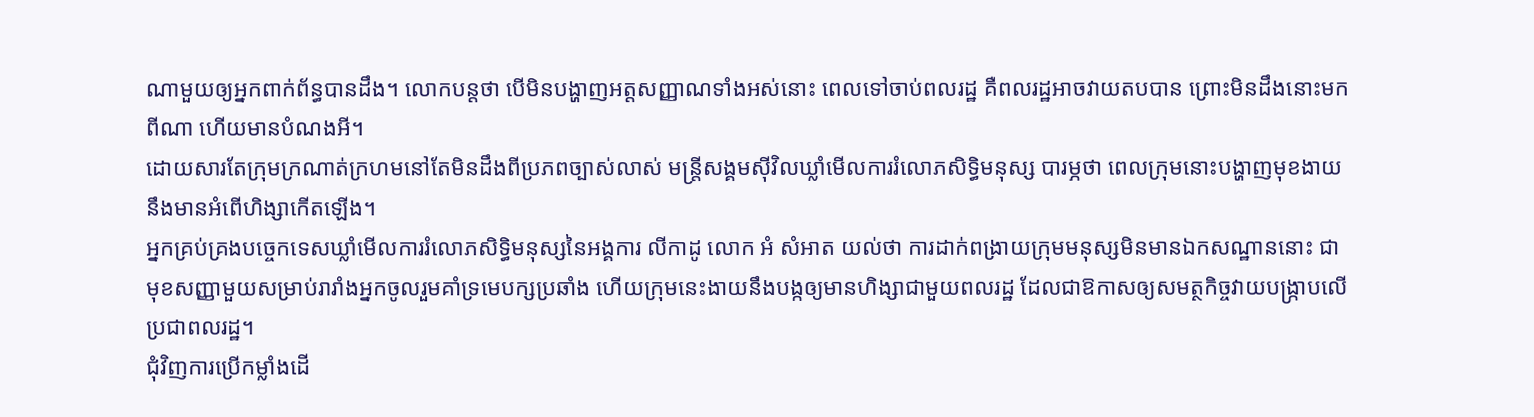ណាមួយឲ្យអ្នកពាក់ព័ន្ធបានដឹង។ លោកបន្តថា បើមិនបង្ហាញអត្តសញ្ញាណទាំងអស់នោះ ពេលទៅចាប់ពលរដ្ឋ គឺពលរដ្ឋអាចវាយតបបាន ព្រោះមិនដឹងនោះមកពីណា ហើយមានបំណងអី។
ដោយសារតែក្រុមក្រណាត់ក្រហមនៅតែមិនដឹងពីប្រភពច្បាស់លាស់ មន្ត្រីសង្គមស៊ីវិលឃ្លាំមើលការរំលោភសិទ្ធិមនុស្ស បារម្ភថា ពេលក្រុមនោះបង្ហាញមុខងាយនឹងមានអំពើហិង្សាកើតឡើង។
អ្នកគ្រប់គ្រងបច្ចេកទេសឃ្លាំមើលការរំលោភសិទ្ធិមនុស្សនៃអង្គការ លីកាដូ លោក អំ សំអាត យល់ថា ការដាក់ពង្រាយក្រុមមនុស្សមិនមានឯកសណ្ឋាននោះ ជាមុខសញ្ញាមួយសម្រាប់រារាំងអ្នកចូលរួមគាំទ្រមេបក្សប្រឆាំង ហើយក្រុមនេះងាយនឹងបង្កឲ្យមានហិង្សាជាមួយពលរដ្ឋ ដែលជាឱកាសឲ្យសមត្ថកិច្ចវាយបង្ក្រាបលើប្រជាពលរដ្ឋ។
ជុំវិញការប្រើកម្លាំងដើ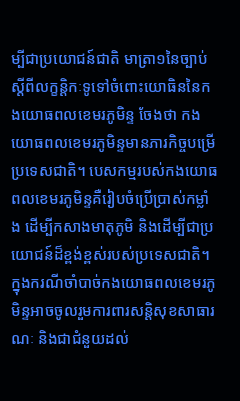ម្បីជាប្រយោជន៍ជាតិ មាត្រា១នៃច្បាប់ស្តីពីលក្ខន្តិកៈទូទៅចំពោះយោធិននៃកងយោធពលខេមរភូមិន្ទ ចែងថា កងយោធពលខេមរភូមិន្ទមានភារកិច្ចបម្រើប្រទេសជាតិ។ បេសកម្មរបស់កងយោធពលខេមរភូមិន្ទគឺរៀបចំប្រើប្រាស់កម្លាំង ដើម្បីកសាងមាតុភូមិ និងដើម្បីជាប្រយោជន៍ដ៏ខ្ពង់ខ្ពស់របស់ប្រទេសជាតិ។ ក្នុងករណីចាំបាច់កងយោធពលខេមរភូមិន្ទអាចចូលរួមការពារសន្តិសុខសាធារណៈ និងជាជំនួយដល់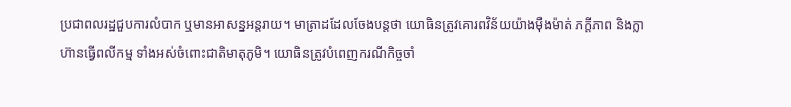ប្រជាពលរដ្ឋជួបការលំបាក ឬមានអាសន្នអន្តរាយ។ មាត្រាដដែលចែងបន្តថា យោធិនត្រូវគោរពវិន័យយ៉ាងម៉ឺងម៉ាត់ ភក្តីភាព និងក្លាហ៊ានធ្វើពលីកម្ម ទាំងអស់ចំពោះជាតិមាតុភូមិ។ យោធិនត្រូវបំពេញករណីកិច្ចចាំ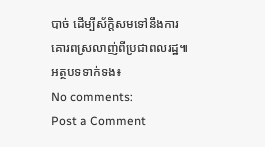បាច់ ដើម្បីស័ក្តិសមទៅនឹងការគោរពស្រលាញ់ពីប្រជាពលរដ្ឋ៕
អត្ថបទទាក់ទង៖
No comments:
Post a Comment